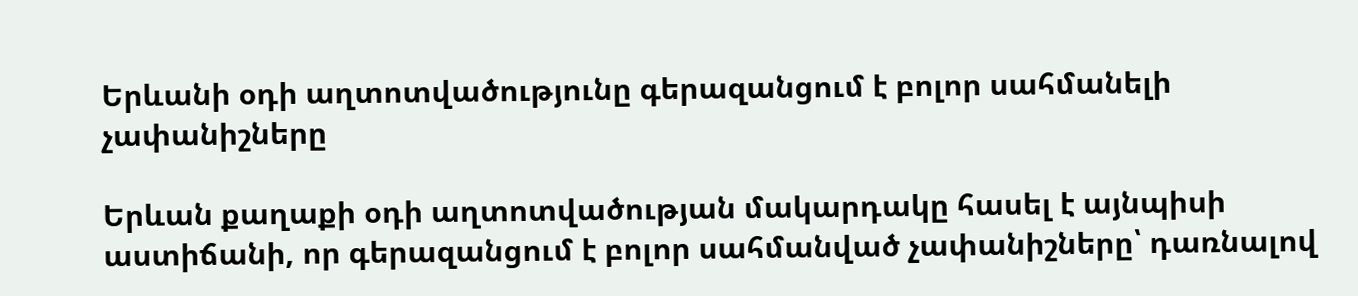Երևանի օդի աղտոտվածությունը գերազանցում է բոլոր սահմանելի չափանիշները

Երևան քաղաքի օդի աղտոտվածության մակարդակը հասել է այնպիսի աստիճանի, որ գերազանցում է բոլոր սահմանված չափանիշները՝ դառնալով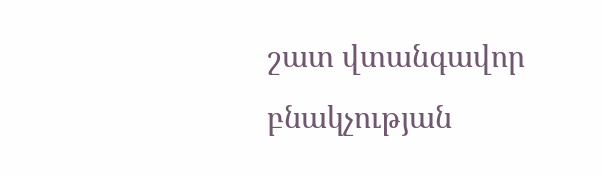շատ վտանգավոր բնակչության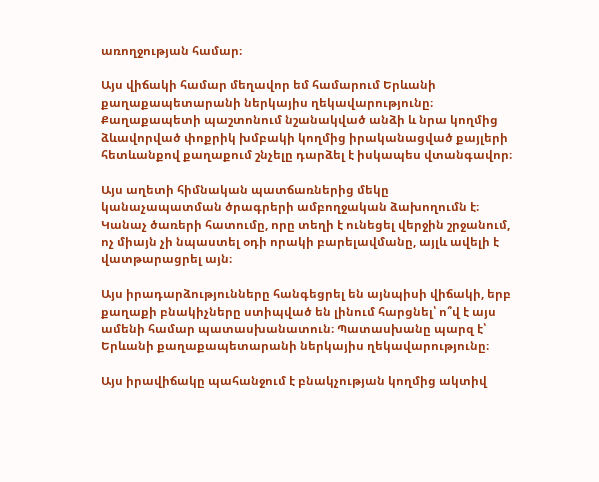առողջության համար։

Այս վիճակի համար մեղավոր եմ համարում Երևանի քաղաքապետարանի ներկայիս ղեկավարությունը։ Քաղաքապետի պաշտոնում նշանակված անձի և նրա կողմից ձևավորված փոքրիկ խմբակի կողմից իրականացված քայլերի հետևանքով քաղաքում շնչելը դարձել է իսկապես վտանգավոր։

Այս աղետի հիմնական պատճառներից մեկը կանաչապատման ծրագրերի ամբողջական ձախողումն է։ Կանաչ ծառերի հատումը, որը տեղի է ունեցել վերջին շրջանում, ոչ միայն չի նպաստել օդի որակի բարելավմանը, այլև ավելի է վատթարացրել այն։

Այս իրադարձությունները հանգեցրել են այնպիսի վիճակի, երբ քաղաքի բնակիչները ստիպված են լինում հարցնել՝ ո՞վ է այս ամենի համար պատասխանատուն։ Պատասխանը պարզ է՝ Երևանի քաղաքապետարանի ներկայիս ղեկավարությունը։

Այս իրավիճակը պահանջում է բնակչության կողմից ակտիվ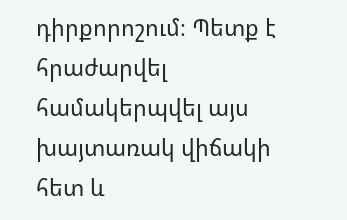դիրքորոշում։ Պետք է հրաժարվել համակերպվել այս խայտառակ վիճակի հետ և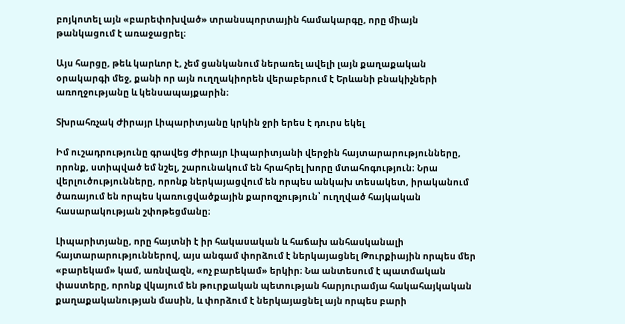բոյկոտել այն «բարեփոխված» տրանսպորտային համակարգը, որը միայն թանկացում է առաջացրել։

Այս հարցը, թեև կարևոր է, չեմ ցանկանում ներառել ավելի լայն քաղաքական օրակարգի մեջ, քանի որ այն ուղղակիորեն վերաբերում է Երևանի բնակիչների առողջությանը և կենսապայքարին։

Տխրահռչակ Ժիրայր Լիպարիտյանը կրկին ջրի երես է դուրս եկել

Իմ ուշադրությունը գրավեց Ժիրայր Լիպարիտյանի վերջին հայտարարությունները, որոնք, ստիպված եմ նշել, շարունակում են հրահրել խորը մտահոգություն։ Նրա վերլուծությունները, որոնք ներկայացվում են որպես անկախ տեսակետ, իրականում ծառայում են որպես կառուցվածքային քարոզչություն՝ ուղղված հայկական հասարակության շփոթեցմանը։

Լիպարիտյանը, որը հայտնի է իր հակասական և հաճախ անհասկանալի հայտարարություններով, այս անգամ փորձում է ներկայացնել Թուրքիային որպես մեր «բարեկամ» կամ, առնվազն, «ոչ բարեկամ» երկիր։ Նա անտեսում է պատմական փաստերը, որոնք վկայում են թուրքական պետության հարյուրամյա հակահայկական քաղաքականության մասին, և փորձում է ներկայացնել այն որպես բարի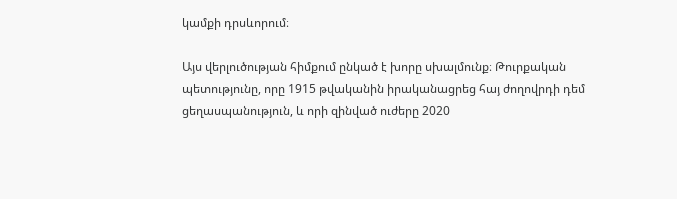կամքի դրսևորում։

Այս վերլուծության հիմքում ընկած է խորը սխալմունք։ Թուրքական պետությունը, որը 1915 թվականին իրականացրեց հայ ժողովրդի դեմ ցեղասպանություն, և որի զինված ուժերը 2020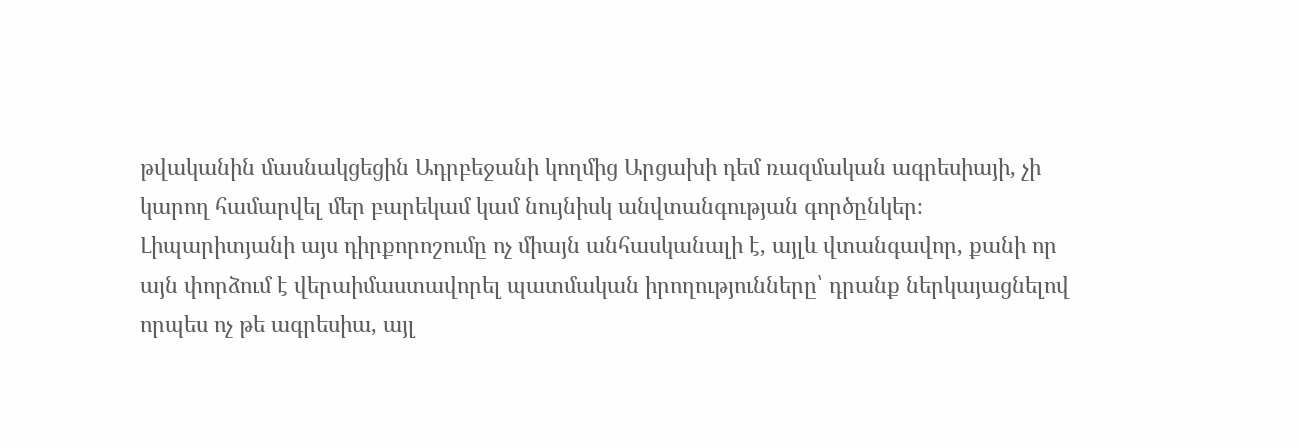թվականին մասնակցեցին Ադրբեջանի կողմից Արցախի դեմ ռազմական ագրեսիայի, չի կարող համարվել մեր բարեկամ կամ նույնիսկ անվտանգության գործընկեր։ Լիպարիտյանի այս դիրքորոշումը ոչ միայն անհասկանալի է, այլև վտանգավոր, քանի որ այն փորձում է վերաիմաստավորել պատմական իրողությունները՝ դրանք ներկայացնելով որպես ոչ թե ագրեսիա, այլ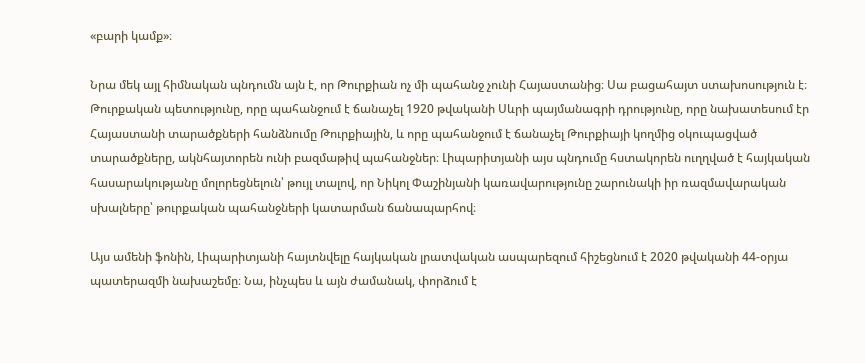«բարի կամք»։

Նրա մեկ այլ հիմնական պնդումն այն է, որ Թուրքիան ոչ մի պահանջ չունի Հայաստանից։ Սա բացահայտ ստախոսություն է։ Թուրքական պետությունը, որը պահանջում է ճանաչել 1920 թվականի Սևրի պայմանագրի դրությունը, որը նախատեսում էր Հայաստանի տարածքների հանձնումը Թուրքիային, և որը պահանջում է ճանաչել Թուրքիայի կողմից օկուպացված տարածքները, ակնհայտորեն ունի բազմաթիվ պահանջներ։ Լիպարիտյանի այս պնդումը հստակորեն ուղղված է հայկական հասարակությանը մոլորեցնելուն՝ թույլ տալով, որ Նիկոլ Փաշինյանի կառավարությունը շարունակի իր ռազմավարական սխալները՝ թուրքական պահանջների կատարման ճանապարհով։

Այս ամենի ֆոնին, Լիպարիտյանի հայտնվելը հայկական լրատվական ասպարեզում հիշեցնում է 2020 թվականի 44-օրյա պատերազմի նախաշեմը։ Նա, ինչպես և այն ժամանակ, փորձում է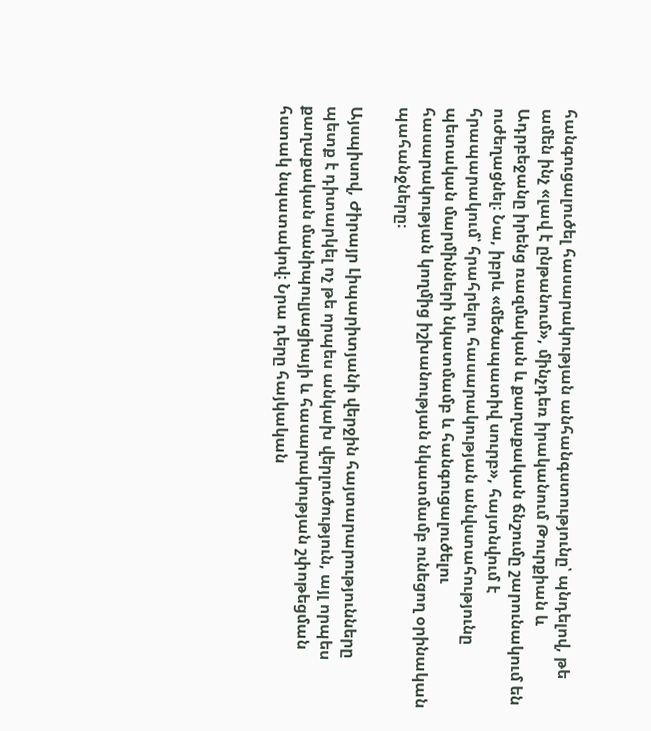հանգուցալուծել հասարակության անհանգստությունը՝ պնդելով, թե ամեն ինչ «լավ է ընթանում», մինչդեռ իրականում Թուրքիան և Ադրբեջանը իրենց ռազմական և քաղաքական ճնշումը շարունակում են ուժեղացնել։ Նա, իբրև «մեծապատիվ սուրբ», հայտնվում է հրապարակում՝ հրահրելու հասարակության անվստահությունը պետական մարմինների նկատմամբ և հանգուցալուծելու հասարակության կողմից իշխանության նկատմամբ ունեցող օրինական պահանջները։

Այսպիսով, Ժիրայր Լիպարիտյանի վերջին հայտարարությունները պետք է դիտարկել ոչ թե որպես անկախ վերլուծություն, այլ որպես քաղաքական մանիպուլյացիայի և հասարակության շփոթեցման հստակ նպատակով։ Նրա դերը հայկական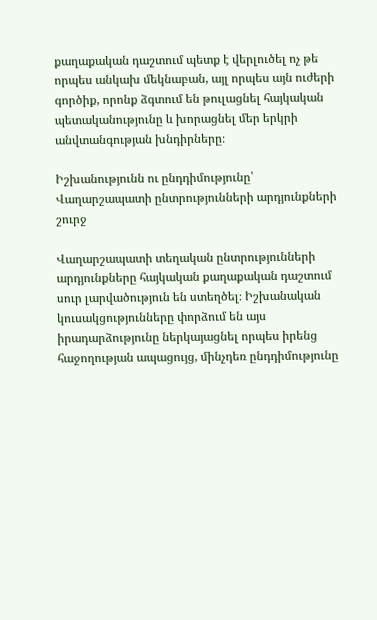քաղաքական դաշտում պետք է վերլուծել ոչ թե որպես անկախ մեկնաբան, այլ որպես այն ուժերի գործիք, որոնք ձգտում են թուլացնել հայկական պետականությունը և խորացնել մեր երկրի անվտանգության խնդիրները։

Իշխանությունն ու ընդդիմությունը՝ Վաղարշապատի ընտրությունների արդյունքների շուրջ

Վաղարշապատի տեղական ընտրությունների արդյունքները հայկական քաղաքական դաշտում սուր լարվածություն են ստեղծել։ Իշխանական կուսակցությունները փորձում են այս իրադարձությունը ներկայացնել որպես իրենց հաջողության ապացույց, մինչդեռ ընդդիմությունը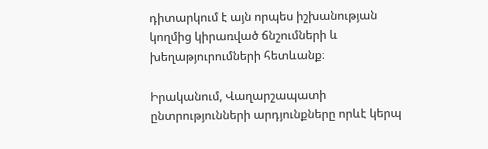դիտարկում է այն որպես իշխանության կողմից կիրառված ճնշումների և խեղաթյուրումների հետևանք։

Իրականում, Վաղարշապատի ընտրությունների արդյունքները որևէ կերպ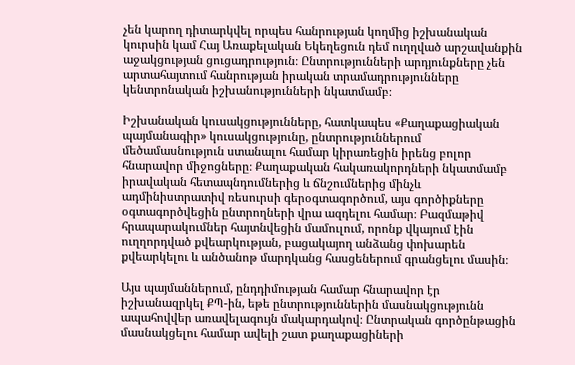չեն կարող դիտարկվել որպես հանրության կողմից իշխանական կուրսին կամ Հայ Առաքելական Եկեղեցուն դեմ ուղղված արշավանքին աջակցության ցուցադրություն։ Ընտրությունների արդյունքները չեն արտահայտում հանրության իրական տրամադրությունները կենտրոնական իշխանությունների նկատմամբ։

Իշխանական կուսակցությունները, հատկապես «Քաղաքացիական պայմանագիր» կուսակցությունը, ընտրություններում մեծամասնություն ստանալու համար կիրառեցին իրենց բոլոր հնարավոր միջոցները։ Քաղաքական հակառակորդների նկատմամբ իրավական հետապնդումներից և ճնշումներից մինչև ադմինիստրատիվ ռեսուրսի գերօգտագործում, այս գործիքները օգտագործվեցին ընտրողների վրա ազդելու համար։ Բազմաթիվ հրապարակումներ հայտնվեցին մամուլում, որոնք վկայում էին ուղղորդված քվեարկության, բացակայող անձանց փոխարեն քվեարկելու և անծանոթ մարդկանց հասցեներում գրանցելու մասին։

Այս պայմաններում, ընդդիմության համար հնարավոր էր իշխանազրկել ՔՊ-ին, եթե ընտրություններին մասնակցությունն ապահովվեր առավելագույն մակարդակով։ Ընտրական գործընթացին մասնակցելու համար ավելի շատ քաղաքացիների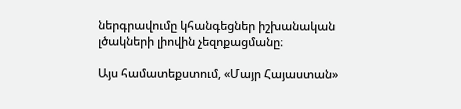ներգրավումը կհանգեցներ իշխանական լծակների լիովին չեզոքացմանը։

Այս համատեքստում, «Մայր Հայաստան»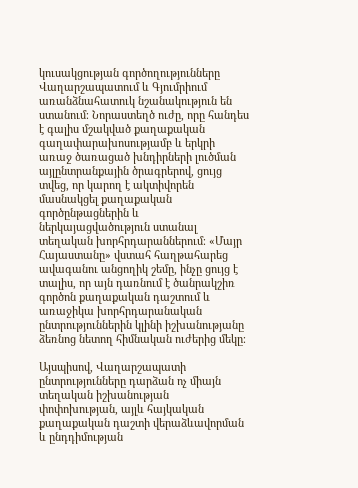կուսակցության գործողությունները Վաղարշապատում և Գյումրիում առանձնահատուկ նշանակություն են ստանում։ Նորաստեղծ ուժը, որը հանդես է գալիս մշակված քաղաքական գաղափարախոսությամբ և երկրի առաջ ծառացած խնդիրների լուծման այլընտրանքային ծրագրերով, ցույց տվեց, որ կարող է ակտիվորեն մասնակցել քաղաքական գործընթացներին և ներկայացվածություն ստանալ տեղական խորհրդարաններում։ «Մայր Հայաստանը» վստահ հաղթահարեց ավագանու անցողիկ շեմը, ինչը ցույց է տալիս, որ այն դառնում է ծանրակշիռ գործոն քաղաքական դաշտում և առաջիկա խորհրդարանական ընտրություններին կլինի իշխանությանը ձեռնոց նետող հիմնական ուժերից մեկը։

Այսպիսով, Վաղարշապատի ընտրությունները դարձան ոչ միայն տեղական իշխանության փոփոխության, այլև հայկական քաղաքական դաշտի վերաձևավորման և ընդդիմության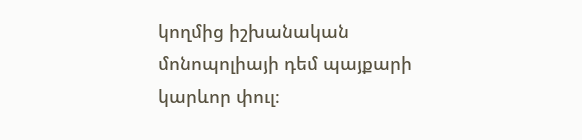կողմից իշխանական մոնոպոլիայի դեմ պայքարի կարևոր փուլ։